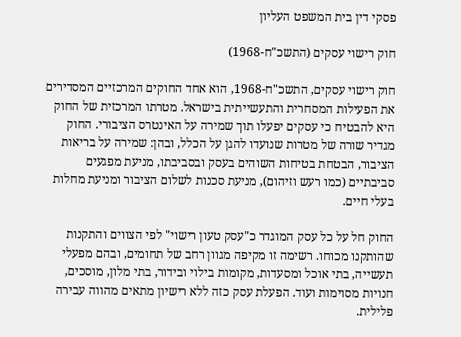פסקי דין בית המשפט העליון

חוק רישוי עסקים (התשכ"ח-1968)

חוק רישוי עסקים, התשכ"ח-1968, הוא אחד החוקים המרכזיים המסדירים את הפעילות המסחרית והתעשייתית בישראל. מטרתו המרכזית של החוק היא להבטיח כי עסקים יפעלו תוך שמירה על האינטרס הציבורי. החוק מגדיר שורה של מטרות שנועדו להגן על הכלל, ובהן: שמירה על בריאות הציבור, הבטחת בטיחות השוהים בעסק ובסביבתו, מניעת מפגעים סביבתיים (כמו רעש וזיהום), מניעת סכנות לשלום הציבור ומניעת מחלות בעלי חיים.

החוק חל על כל עסק המוגדר כ"עסק טעון רישוי" לפי הצווים והתקנות שהותקנו מכוחו. רשימה זו מקיפה מגוון רחב של תחומים, ובהם מפעלי תעשייה, בתי אוכל ומסעדות, מקומות בילוי ובידור, בתי מלון, מוסכים, חנויות מסוימות ועוד. הפעלת עסק כזה ללא רישיון מתאים מהווה עבירה פלילית.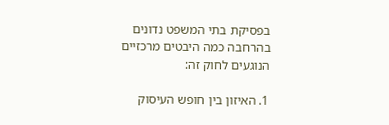בפסיקת בתי המשפט נדונים בהרחבה כמה היבטים מרכזיים הנוגעים לחוק זה:

1. האיזון בין חופש העיסוק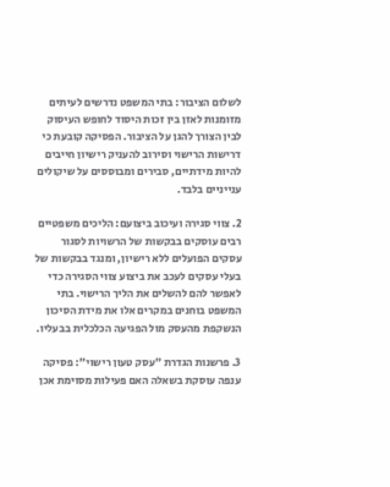לשלום הציבור: בתי המשפט נדרשים לעיתים מזומנות לאזן בין זכות היסוד לחופש העיסוק לבין הצורך להגן על הציבור. הפסיקה קובעת כי דרישות הרישוי וסירוב להעניק רישיון חייבים להיות מידתיים, סבירים ומבוססים על שיקולים ענייניים בלבד.

2. צווי סגירה ועיכוב ביצועם: הליכים משפטיים רבים עוסקים בבקשות של הרשויות לסגור עסקים הפועלים ללא רישיון, ומנגד בבקשות של בעלי עסקים לעכב את ביצוע צווי הסגירה כדי לאפשר להם להשלים את הליך הרישוי. בתי המשפט בוחנים במקרים אלו את מידת הסיכון הנשקפת מהעסק מול הפגיעה הכלכלית בבעליו.

3. פרשנות הגדרת "עסק טעון רישוי": פסיקה ענפה עוסקת בשאלה האם פעילות מסוימת אכן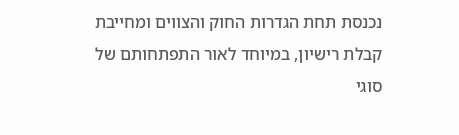נכנסת תחת הגדרות החוק והצווים ומחייבת קבלת רישיון, במיוחד לאור התפתחותם של סוגי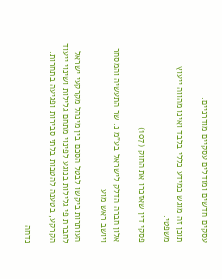עסקים חדשים ומודלים עסקיים מודרניים.

תוכן זה מוגש כמידע כללי בלבד ואינו מהווה ייעוץ משפטי.

פסקי דין שאזכרו את החוק (107)

אלון חברה הדלק לישראל בע"מ נ. שר התעשיה והמסחר ויושב ראש מוע

העותרות ביקשו לבטל הסכם בין מינהל מקרקעי ישראל לחברת פי גלילות בנוגע לפינוי מתחם גלילות ושינוי ייעוד הקרקע, בטענה להטבות בלתי סבירות ופגיעה בתחרות.

נדחה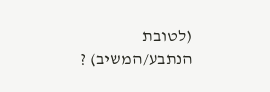(לטובת הנתבע/המשיב) ?